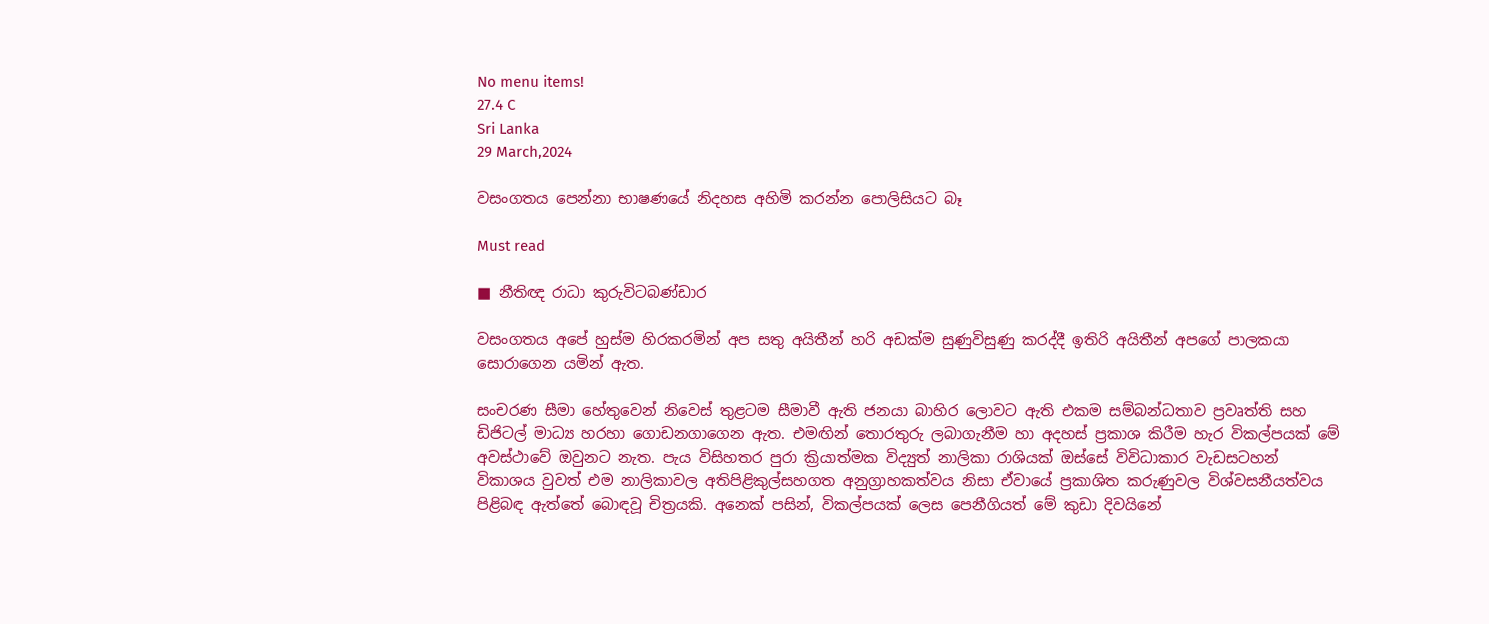No menu items!
27.4 C
Sri Lanka
29 March,2024

වසංගතය පෙන්නා භාෂණයේ නිදහස අහිමි කරන්න පොලිසියට බෑ

Must read

■ නීතිඥ රාධා කුරුවිටබණ්ඩාර

වසංගතය අපේ හුස්ම හිරකරමින් අප සතු අයිතීන් හරි අඩක්ම සුණුවිසුණු කරද්දී ඉතිරි අයිතීන් අපගේ පාලකයා සොරාගෙන යමින් ඇත.

සංචරණ සීමා හේතුවෙන් නිවෙස් තුළටම සීමාවී ඇති ජනයා බාහිර ලොවට ඇති එකම සම්බන්ධතාව ප්‍රවෘත්ති සහ ඩිජිටල් මාධ්‍ය හරහා ගොඩනගාගෙන ඇත. එමඟින් තොරතුරු ලබාගැනීම හා අදහස් ප්‍රකාශ කිරීම හැර විකල්පයක් මේ අවස්ථාවේ ඔවුනට නැත. පැය විසිහතර පුරා ක්‍රියාත්මක විද්‍යුත් නාලිකා රාශියක් ඔස්සේ විවිධාකාර වැඩසටහන් විකාශය වුවත් එම නාලිකාවල අතිපිළිකුල්සහගත අනුග්‍රාහකත්වය නිසා ඒවායේ ප්‍රකාශිත කරුණුවල විශ්වසනීයත්වය පිළිබඳ ඇත්තේ බොඳවූ චිත්‍රයකි. අනෙක් පසින්, විකල්පයක් ලෙස පෙනීගියත් මේ කුඩා දිවයිනේ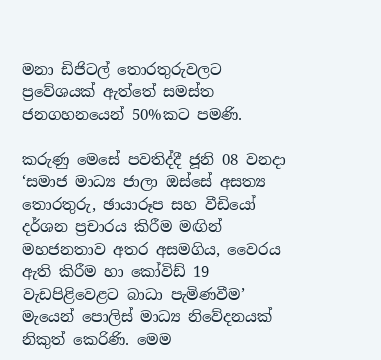මනා ඩිජිටල් තොරතුරුවලට ප්‍රවේශයක් ඇත්තේ සමස්ත ජනගහනයෙන් 50%කට පමණි.

කරුණු මෙසේ පවතිද්දී ජූනි 08 වනදා ‘සමාජ මාධ්‍ය ජාලා ඔස්සේ අසත්‍ය තොරතුරු, ඡායාරූප සහ වීඩියෝ දර්ශන ප්‍රචාරය කිරීම මඟින් මහජනතාව අතර අසමගිය, වෛරය ඇති කිරීම හා කෝවිඩ් 19 වැඩපිළිවෙළට බාධා පැමිණවීම’ මැයෙන් පොලිස් මාධ්‍ය නිවේදනයක් නිකුත් කෙරිණි. මෙම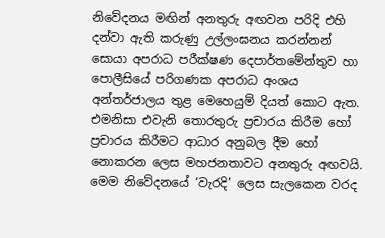නිවේදනය මඟින් අනතුරු අඟවන පරිදි එහි දන්වා ඇති කරුණු උල්ලංඝනය කරන්නන් සොයා අපරාධ පරීක්ෂණ දෙපාර්තමේන්තුව හා පොලීසියේ පරිගණක අපරාධ අංශය අන්තර්ජාලය තුළ මෙහෙයුම් දියත් කොට ඇත. එමනිසා එවැනි තොරතුරු ප්‍රචාරය කිරීම හෝ ප්‍රචාරය කිරීමට ආධාර අනුබල දීම හෝ නොකරන ලෙස මහජනතාවට අනතුරු අඟවයි. මෙම නිවේදනයේ ‘වැරදි’ ලෙස සැලකෙන වරද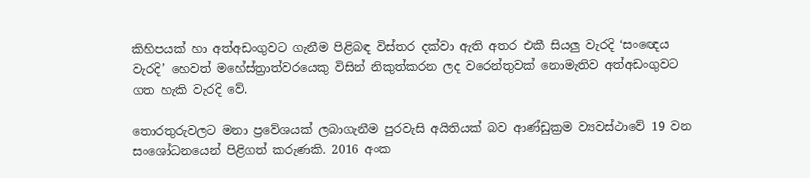කිහිපයක් හා අත්අඩංගුවට ගැනීම පිළිබඳ විස්තර දක්වා ඇති අතර එකී සියලු‍ වැරදි ‘සංඥෙය වැරදි’ හෙවත් මහේස්ත්‍රාත්වරයෙකු විසින් නිකුත්කරන ලද වරෙන්තුවක් නොමැතිව අත්අඩංගුවට ගත හැකි වැරදි වේ.

තොරතුරුවලට මනා ප්‍රවේශයක් ලබාගැනීම පුරවැසි අයිතියක් බව ආණ්ඩුක්‍රම ව්‍යවස්ථාවේ 19 වන සංශෝධනයෙන් පිළිගත් කරුණකි. 2016 අංක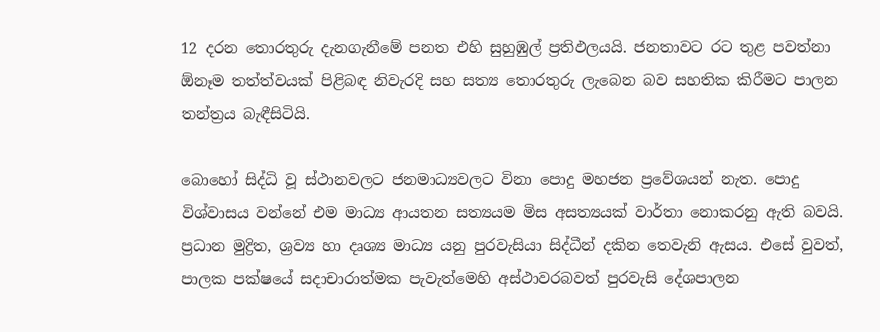12 දරන තොරතුරු දැනගැනීමේ පනත එහි සුහුඹුල් ප්‍රතිඵලයයි. ජනතාවට රට තුළ පවත්නා ඕනෑම තත්ත්වයක් පිළිබඳ නිවැරදි සහ සත්‍ය තොරතුරු ලැබෙන බව සහතික කිරීමට පාලන තන්ත්‍රය බැඳීසිටියි.

බොහෝ සිද්ධි වූ ස්ථානවලට ජනමාධ්‍යවලට විනා පොදු මහජන ප්‍රවේශයන් නැත. පොදු විශ්වාසය වන්නේ එම මාධ්‍ය ආයතන සත්‍යයම මිස අසත්‍යයක් වාර්තා නොකරනු ඇති බවයි. ප්‍රධාන මුද්‍රිත, ශ්‍රව්‍ය හා දෘශ්‍ය මාධ්‍ය යනු පුරවැසියා සිද්ධීන් දකින තෙවැනි ඇසය. එසේ වුවත්, පාලක පක්ෂයේ සදාචාරාත්මක පැවැත්මෙහි අස්ථාවරබවත් පුරවැසි දේශපාලන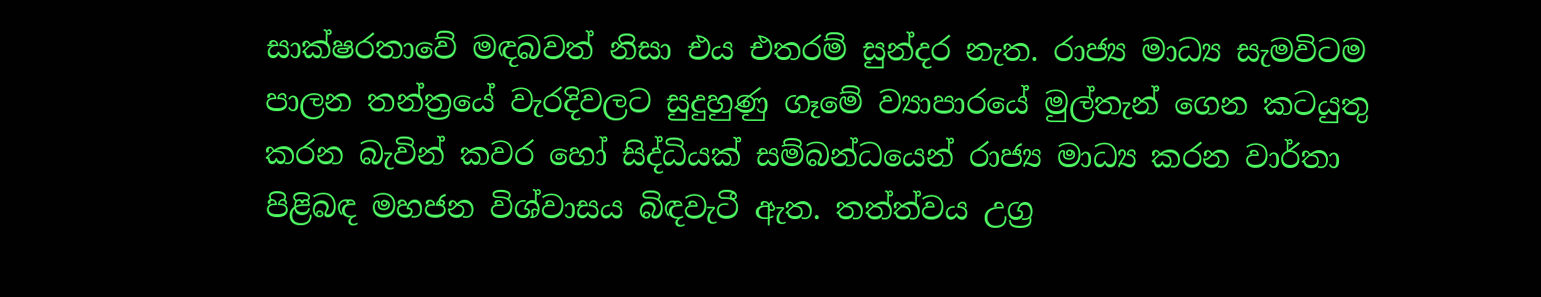සාක්ෂරතාවේ මඳබවත් නිසා එය එතරම් සුන්දර නැත. රාජ්‍ය මාධ්‍ය සැමවිටම පාලන තන්ත්‍රයේ වැරදිවලට සුදුහුණු ගෑමේ ව්‍යාපාරයේ මුල්තැන් ගෙන කටයුතු කරන බැවින් කවර හෝ සිද්ධියක් සම්බන්ධයෙන් රාජ්‍ය මාධ්‍ය කරන වාර්තා පිළිබඳ මහජන විශ්වාසය බිඳවැටී ඇත. තත්ත්වය උග්‍ර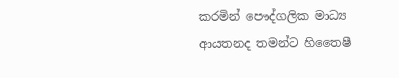කරමින් පෞද්ගලික මාධ්‍ය ආයතනද තමන්ට හිතෛෂී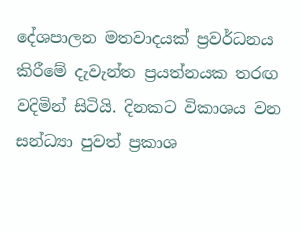දේශපාලන මතවාදයක් ප්‍රවර්ධනය කිරීමේ දැවැන්ත ප්‍රයත්නයක තරඟ වදිමින් සිටියි. දිනකට විකාශය වන සන්ධ්‍යා පුවත් ප්‍රකාශ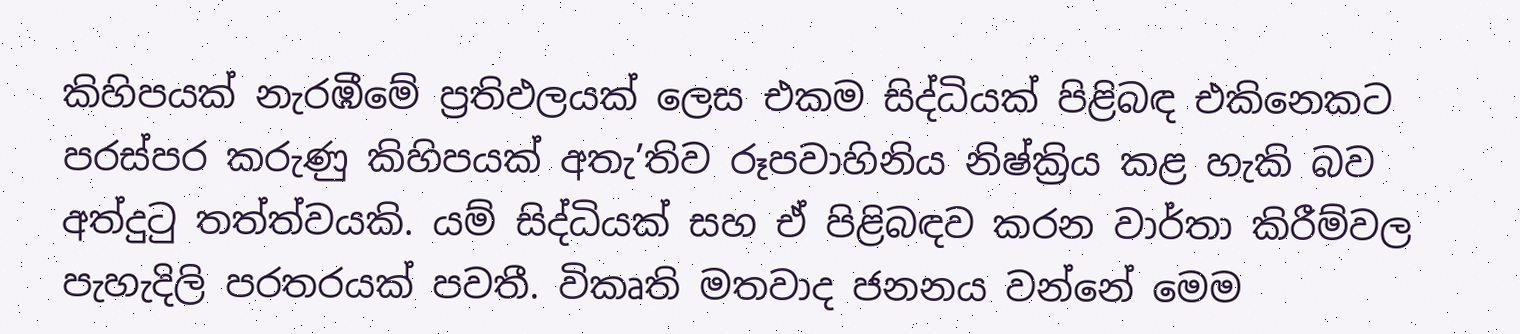කිහිපයක් නැරඹීමේ ප්‍රතිඵලයක් ලෙස එකම සිද්ධියක් පිළිබඳ එකිනෙකට පරස්පර කරුණු කිහිපයක් අතැ’තිව රූපවාහිනිය නිෂ්ක්‍රිය කළ හැකි බව අත්දුටු තත්ත්වයකි. යම් සිද්ධියක් සහ ඒ පිළිබඳව කරන වාර්තා කිරීම්වල පැහැදිලි පරතරයක් පවතී. විකෘති මතවාද ජනනය වන්නේ මෙම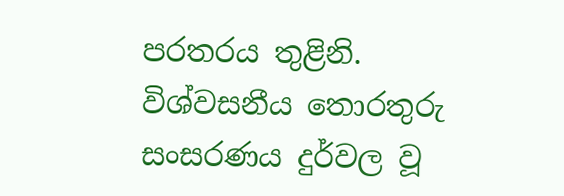පරතරය තුළිනි. විශ්වසනීය තොරතුරු සංසරණය දුර්වල වූ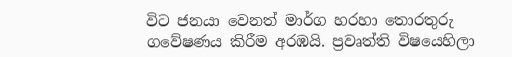විට ජනයා වෙනත් මාර්ග හරහා තොරතුරු ගවේෂණය කිරීම අරඹයි. ප්‍රවෘත්ති විෂයෙහිලා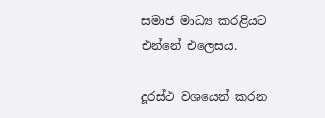සමාජ මාධ්‍ය කරළියට එන්නේ එලෙසය.

දූරස්ථ වශයෙන් කරන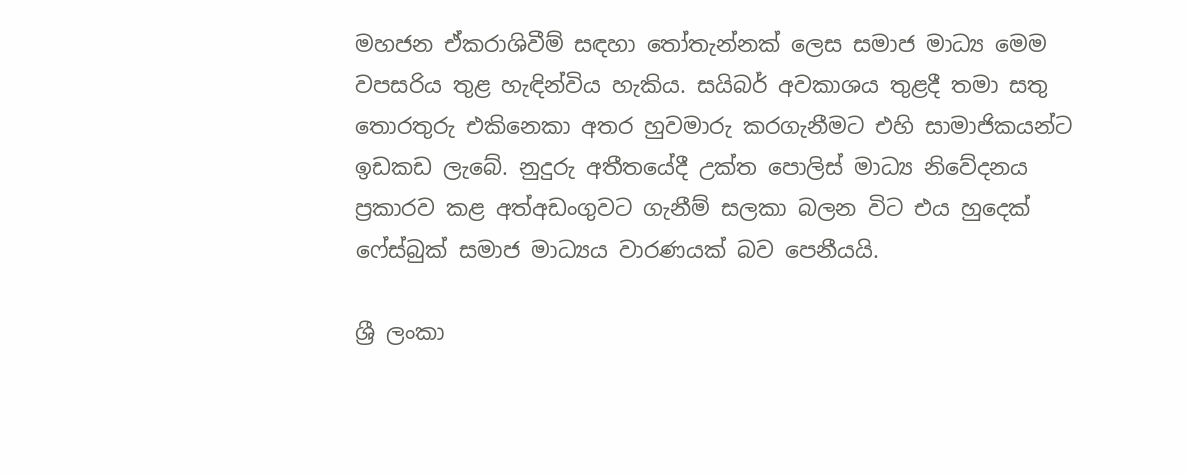මහජන ඒකරාශිවීම් සඳහා තෝතැන්නක් ලෙස සමාජ මාධ්‍ය මෙම වපසරිය තුළ හැඳින්විය හැකිය. සයිබර් අවකාශය තුළදී තමා සතු තොරතුරු එකිනෙකා අතර හුවමාරු කරගැනීමට එහි සාමාජිකයන්ට ඉඩකඩ ලැබේ. නුදුරු අතීතයේදී උක්ත පොලිස් මාධ්‍ය නිවේදනය ප්‍රකාරව කළ අත්අඩංගුවට ගැනීම් සලකා බලන විට එය හුදෙක් ෆේස්බුක් සමාජ මාධ්‍යය වාරණයක් බව පෙනීයයි.

ශ්‍රී ලංකා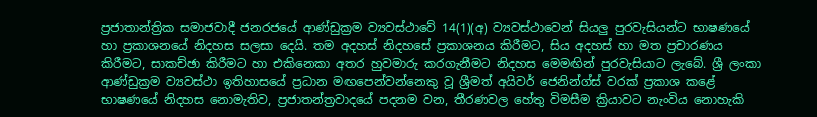ප්‍රජාතාන්ත්‍රික සමාජවාදී ජනරජයේ ආණ්ඩුක්‍රම ව්‍යවස්ථාවේ 14(1)(අ) ව්‍යවස්ථාවෙන් සියලු‍ පුරවැසියන්ට භාෂණයේ හා ප්‍රකාශනයේ නිදහස සලසා දෙයි. තම අදහස් නිදහසේ ප්‍රකාශනය කිරීමට, සිය අදහස් හා මත ප්‍රචාරණය කිරීමට, සාකච්ඡා කිරීමට හා එකිනෙකා අතර හුවමාරු කරගැනීමට නිදහස මෙමඟින් පුරවැසියාට ලැබේ. ශ්‍රී ලංකා ආණ්ඩුක්‍රම ව්‍යවස්ථා ඉතිහාසයේ ප්‍රධාන මඟපෙන්වන්නෙකු වූ ශ්‍රීමත් අයිවර් ජෙනින්ග්ස් වරක් ප්‍රකාශ කළේ භාෂණයේ නිදහස නොමැතිව, ප්‍රජාතන්ත්‍රවාදයේ පදනම වන, තීරණවල හේතු විමසීම ක්‍රියාවට නැංවිය නොහැකි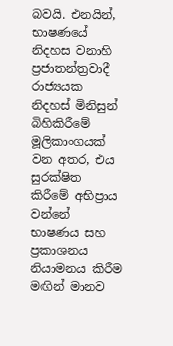බවයි. එනයින්, භාෂණයේ නිදහස වනාහි ප්‍රජාතන්ත්‍රවාදී රාජ්‍යයක නිදහස් මිනිසුන් බිහිකිරීමේ මූලිකාංගයක් වන අතර, එය සුරක්ෂිත කිරීමේ අභිප්‍රාය වන්නේ භාෂණය සහ ප්‍රකාශනය නියාමනය කිරීම මඟින් මානව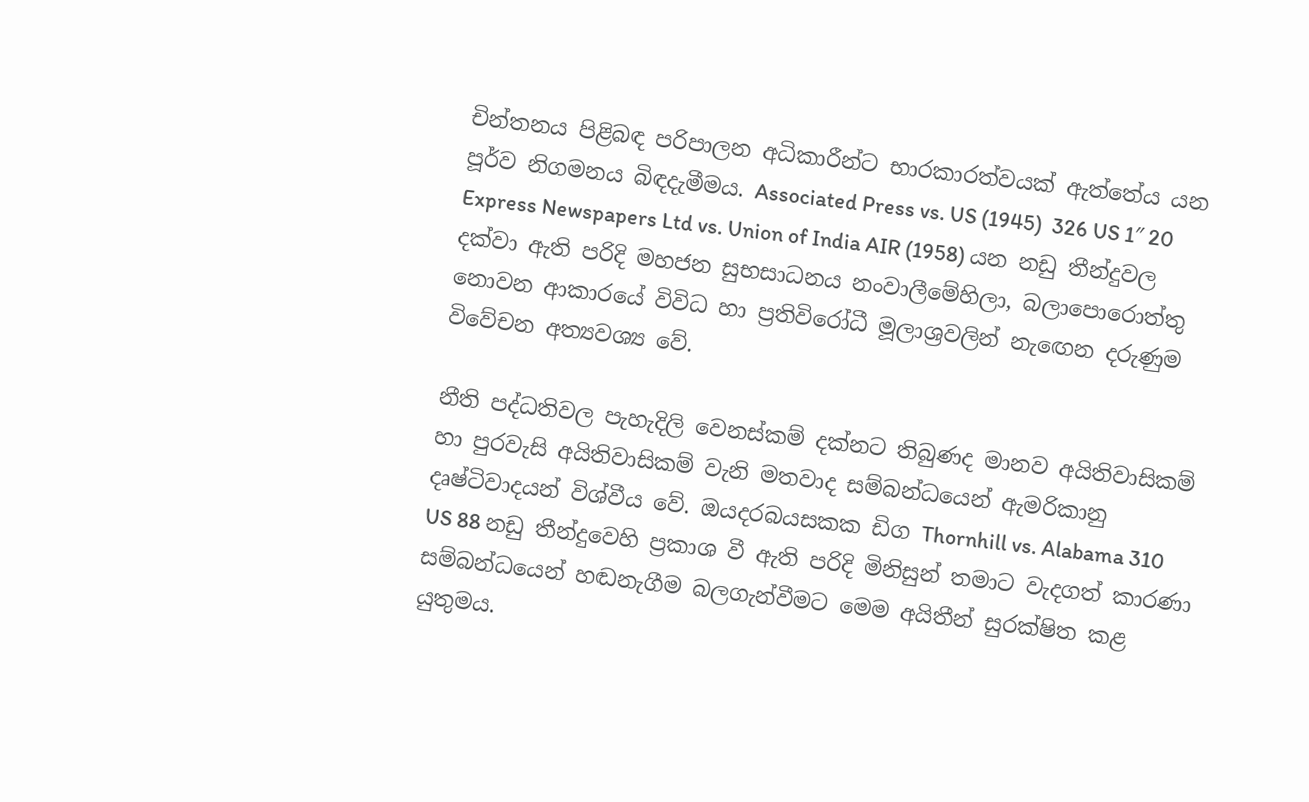චින්තනය පිළිබඳ පරිපාලන අධිකාරීන්ට භාරකාරත්වයක් ඇත්තේය යන පූර්ව නිගමනය බිඳදැමීමය. Associated Press vs. US (1945)  326 US 1″ 20 Express Newspapers Ltd vs. Union of India AIR (1958) යන නඩු තීන්දුවල දක්වා ඇති පරිදි මහජන සුභසාධනය නංවාලීමේහිලා, බලාපොරොත්තු නොවන ආකාරයේ විවිධ හා ප්‍රතිවිරෝධී මූලාශ්‍රවලින් නැඟෙන දරුණුම විවේචන අත්‍යවශ්‍ය වේ.

නීති පද්ධතිවල පැහැදිලි වෙනස්කම් දක්නට තිබුණද මානව අයිතිවාසිකම් හා පුරවැසි අයිතිවාසිකම් වැනි මතවාද සම්බන්ධයෙන් ඇමරිකානු දෘෂ්ටිවාදයන් විශ්වීය වේ. ඔයදරබයසකක ඩිග Thornhill vs. Alabama 310 US 88 නඩු තීන්දුවෙහි ප්‍රකාශ වී ඇති පරිදි මිනිසුන් තමාට වැදගත් කාරණා සම්බන්ධයෙන් හඬනැගීම බලගැන්වීමට මෙම අයිතීන් සුරක්ෂිත කළ යුතුමය.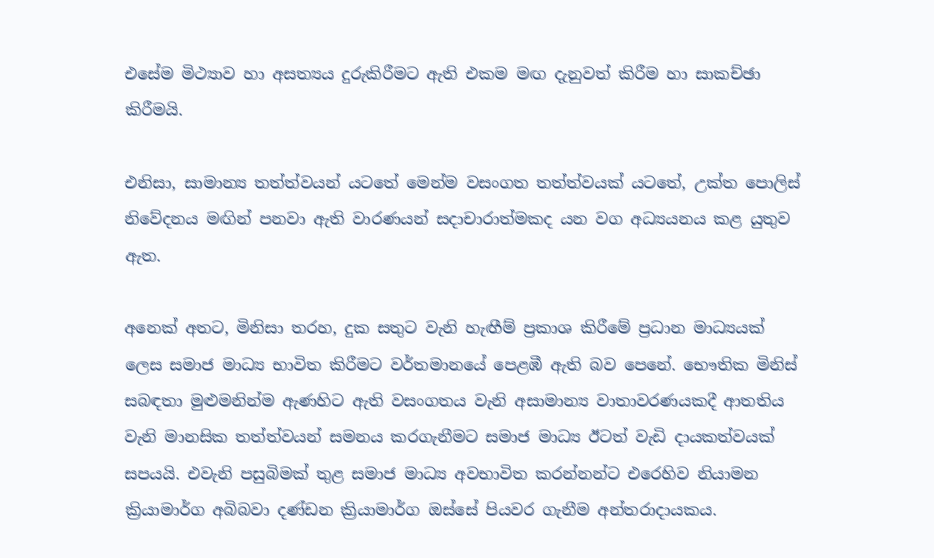එසේම මිථ්‍යාව හා අසත්‍යය දුරුකිරීමට ඇති එකම මඟ දැනුවත් කිරීම හා සාකච්ඡා කිරීමයි.

එනිසා, සාමාන්‍ය තත්ත්වයන් යටතේ මෙන්ම වසංගත තත්ත්වයක් යටතේ, උක්ත පොලිස් නිවේදනය මඟින් පනවා ඇති වාරණයන් සදාචාරාත්මකද යන වග අධ්‍යයනය කළ යුතුව ඇත.

අනෙක් අතට, මිනිසා තරහ, දුක සතුට වැනි හැඟීම් ප්‍රකාශ කිරීමේ ප්‍රධාන මාධ්‍යයක් ලෙස සමාජ මාධ්‍ය භාවිත කිරීමට වර්තමානයේ පෙළඹී ඇති බව පෙනේ. භෞතික මිනිස් සබඳතා මුළුමනින්ම ඇණහිට ඇති වසංගතය වැනි අසාමාන්‍ය වාතාවරණයකදී ආතතිය වැනි මානසික තත්ත්වයන් සමනය කරගැනීමට සමාජ මාධ්‍ය ඊටත් වැඩි දායකත්වයක් සපයයි. එවැනි පසුබිමක් තුළ සමාජ මාධ්‍ය අවභාවිත කරන්නන්ට එරෙහිව නියාමන ක්‍රියාමාර්ග අබිබවා දණ්ඩන ක්‍රියාමාර්ග ඔස්සේ පියවර ගැනීම අන්තරාදායකය.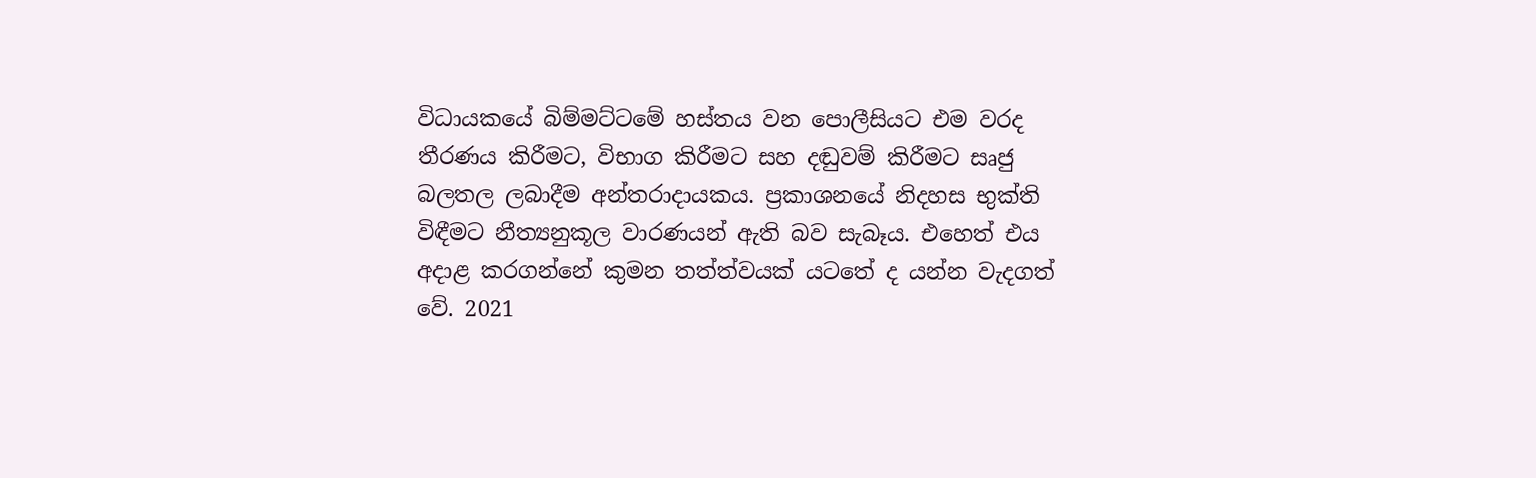විධායකයේ බිම්මට්ටමේ හස්තය වන පොලීසියට එම වරද තීරණය කිරීමට, විභාග කිරීමට සහ දඬුවම් කිරීමට සෘජු බලතල ලබාදීම අන්තරාදායකය. ප්‍රකාශනයේ නිදහස භුක්ති විඳීමට නීත්‍යනුකූල වාරණයන් ඇති බව සැබෑය. එහෙත් එය අදාළ කරගන්නේ කුමන තත්ත්වයක් යටතේ ද යන්න වැදගත් වේ. 2021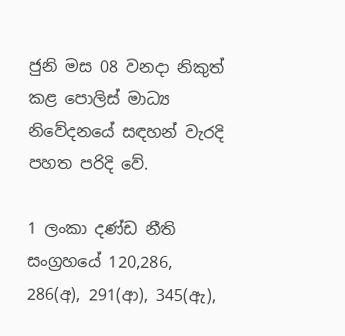ජුනි මස 08 වනදා නිකුත් කළ පොලිස් මාධ්‍ය නිවේදනයේ සඳහන් වැරදි පහත පරිදි වේ.

1 ලංකා දණ්ඩ නීති සංග්‍රහයේ 120,286, 286(අ), 291(ආ), 345(ඇ),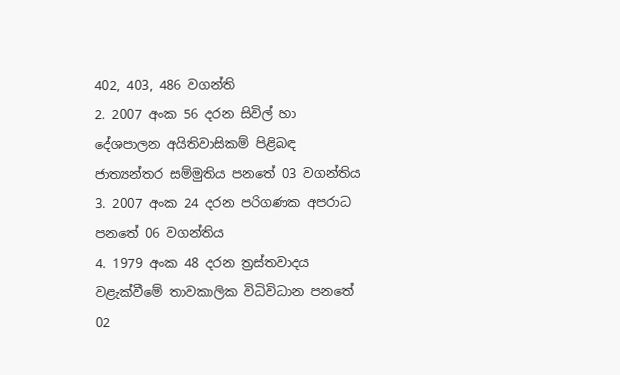402, 403, 486 වගන්ති
2. 2007 අංක 56 දරන සිවිල් හා දේශපාලන අයිතිවාසිකම් පිළිබඳ ජාත්‍යන්තර සම්මුතිය පනතේ 03 වගන්තිය
3. 2007 අංක 24 දරන පරිගණක අපරාධ පනතේ 06 වගන්තිය
4. 1979 අංක 48 දරන ත්‍රස්තවාදය වළැක්වීමේ තාවකාලික විධිවිධාන පනතේ 02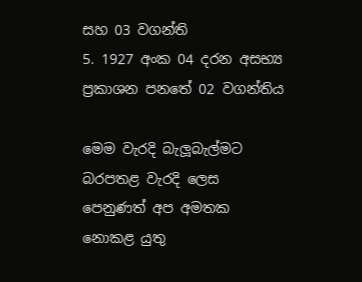සහ 03 වගන්ති
5. 1927 අංක 04 දරන අසභ්‍ය ප්‍රකාශන පනතේ 02 වගන්තිය

මෙම වැරදි බැලූබැල්මට බරපතළ වැරදි ලෙස පෙනුණත් අප අමතක නොකළ යුතු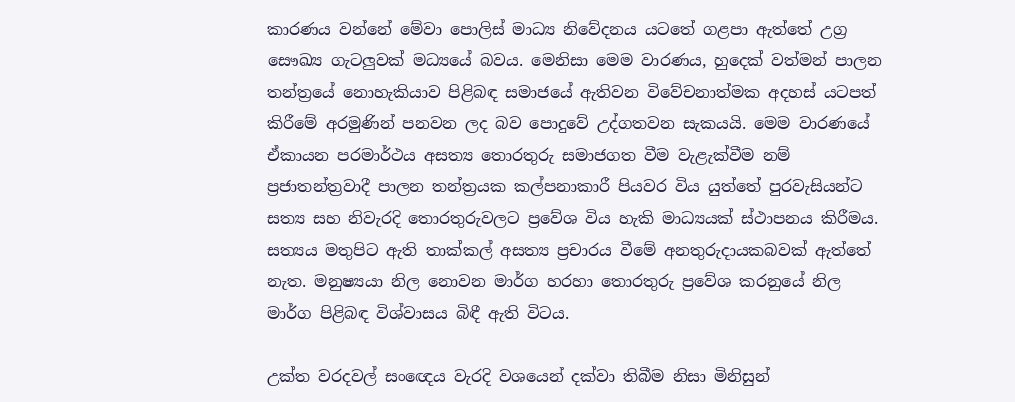කාරණය වන්නේ මේවා පොලිස් මාධ්‍ය නිවේදනය යටතේ ගළපා ඇත්තේ උග්‍ර සෞඛ්‍ය ගැටලු‍වක් මධ්‍යයේ බවය. මෙනිසා මෙම වාරණය, හුදෙක් වත්මන් පාලන තන්ත්‍රයේ නොහැකියාව පිළිබඳ සමාජයේ ඇතිවන විවේචනාත්මක අදහස් යටපත් කිරීමේ අරමුණින් පනවන ලද බව පොදුවේ උද්ගතවන සැකයයි. මෙම වාරණයේ ඒකායන පරමාර්ථය අසත්‍ය තොරතුරු සමාජගත වීම වැළැක්වීම නම් ප්‍රජාතන්ත්‍රවාදී පාලන තන්ත්‍රයක කල්පනාකාරී පියවර විය යුත්තේ පුරවැසියන්ට සත්‍ය සහ නිවැරදි තොරතුරුවලට ප්‍රවේශ විය හැකි මාධ්‍යයක් ස්ථාපනය කිරීමය. සත්‍යය මතුපිට ඇති තාක්කල් අසත්‍ය ප්‍රචාරය වීමේ අනතුරුදායකබවක් ඇත්තේ නැත. මනුෂ්‍යයා නිල නොවන මාර්ග හරහා තොරතුරු ප්‍රවේශ කරනුයේ නිල මාර්ග පිළිබඳ විශ්වාසය බිඳී ඇති විටය.

උක්ත වරදවල් සංඥෙය වැරදි වශයෙන් දක්වා තිබීම නිසා මිනිසුන්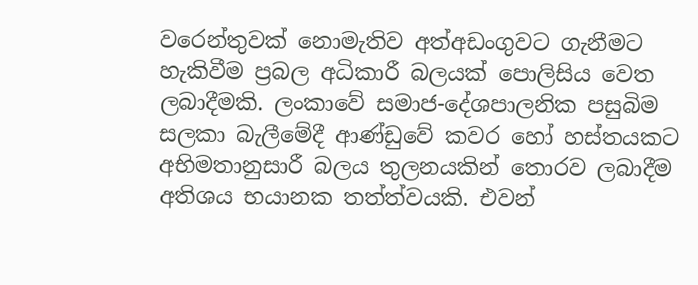වරෙන්තුවක් නොමැතිව අත්අඩංගුවට ගැනීමට හැකිවීම ප්‍රබල අධිකාරී බලයක් පොලිසිය වෙත ලබාදීමකි. ලංකාවේ සමාජ-දේශපාලනික පසුබිම සලකා බැලීමේදී ආණ්ඩුවේ කවර හෝ හස්තයකට අභිමතානුසාරී බලය තුලනයකින් තොරව ලබාදීම අතිශය භයානක තත්ත්වයකි. එවන්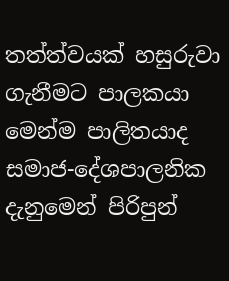තත්ත්වයක් හසුරුවා ගැනීමට පාලකයා මෙන්ම පාලිතයාද සමාජ-දේශපාලනික දැනුමෙන් පිරිපුන්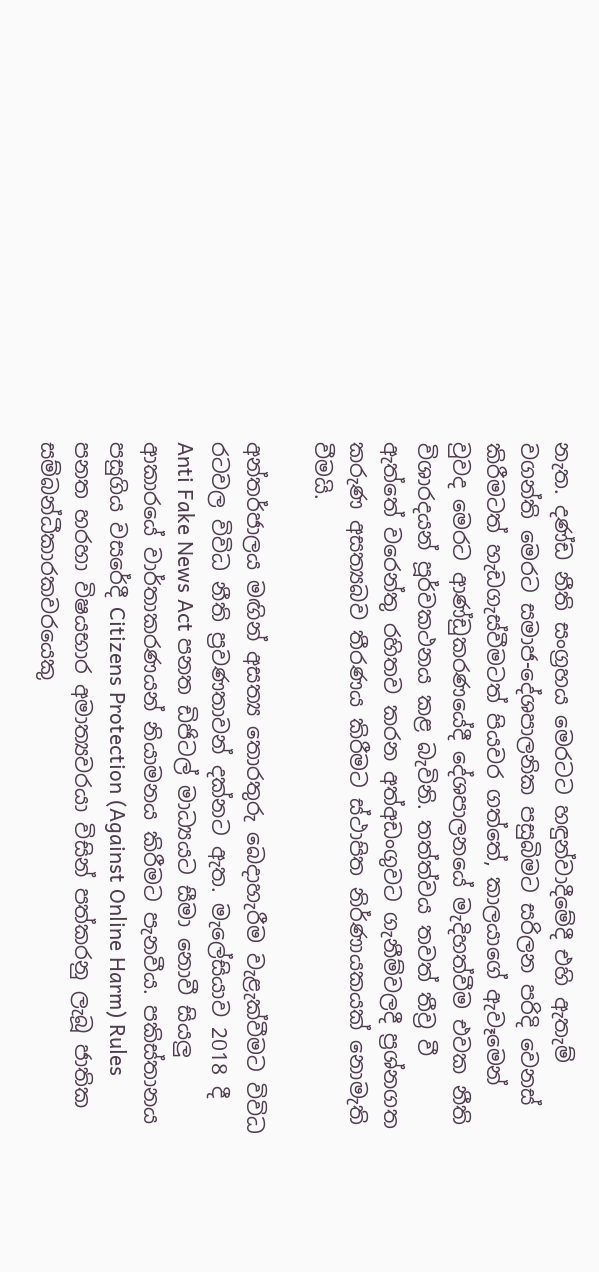නැත. දණ්ඩ නීති සංග්‍රහය මෙරටට හඳුන්වාදීමේදී එහි ඇතැම් වගන්ති මෙරට සමාජ-දේශපාලනික පසුබිමට සරිලන පරිදි වෙනස් කිරීමටත් හැඩගැස්වීමටත් පියවර ගත්තේ, කාලයාගේ ඇවෑමෙන් වුවද මෙරට ආණ්ඩුකරණයේදී දේශපාලනයේ මැදිහත්වීම එවක නීති විශාරදයන් පූර්වකථනය කළ බැවිනි. තත්ත්වය තවත් තීව්‍ර වී ඇත්තේ වරෙන්තු රහිතව කරන අත්අඩංගුවට ගැනීම්වලදී ප්‍රශ්නගත කරුණ අසත්‍යබව තීරණය කිරීමට ස්ථාපිත නිර්ණායකයක් නොමැති වීමයි.

අන්තර්ජාලය මඟින් අසත්‍ය තොරතුරු බෙදාහැරීම වැළැක්වීමට විවිධ රටවල විවිධ නීති ප්‍රවණතාවන් දක්නට ඇත. මැලේසියාව 2018 දී Anti Fake News Act පනත ඩිජිටල් මාධ්‍යයට සීමා නොවී සියලු‍ ආකාරයේ වාර්තාකරණයන් නියාමනය කිරීමට පැනවීය. පකිස්තානය පසුගිය වසරේදී Citizens Protection (Against Online Harm) Rules පනත හරහා විෂයභාර අමාත්‍යවරයා විසින් පත්කරනු ලැබූ ජාතික සම්බන්ධීකාරකවරයෙකු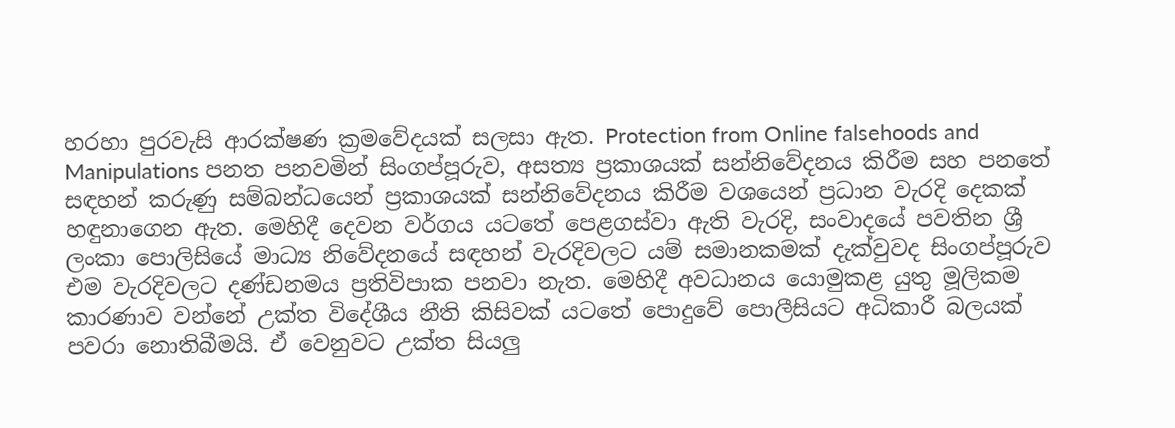හරහා පුරවැසි ආරක්ෂණ ක්‍රමවේදයක් සලසා ඇත. Protection from Online falsehoods and Manipulations පනත පනවමින් සිංගප්පූරුව, අසත්‍ය ප්‍රකාශයක් සන්නිවේදනය කිරීම සහ පනතේ සඳහන් කරුණු සම්බන්ධයෙන් ප්‍රකාශයක් සන්නිවේදනය කිරීම වශයෙන් ප්‍රධාන වැරදි දෙකක් හඳුනාගෙන ඇත. මෙහිදී දෙවන වර්ගය යටතේ පෙළගස්වා ඇති වැරදි, සංවාදයේ පවතින ශ්‍රී ලංකා පොලිසියේ මාධ්‍ය නිවේදනයේ සඳහන් වැරදිවලට යම් සමානකමක් දැක්වුවද සිංගප්පූරුව එම වැරදිවලට දණ්ඩනමය ප්‍රතිවිපාක පනවා නැත. මෙහිදී අවධානය යොමුකළ යුතු මූලිකම කාරණාව වන්නේ උක්ත විදේශීය නීති කිසිවක් යටතේ පොදුවේ පොලීසියට අධිකාරී බලයක් පවරා නොතිබීමයි. ඒ වෙනුවට උක්ත සියලු‍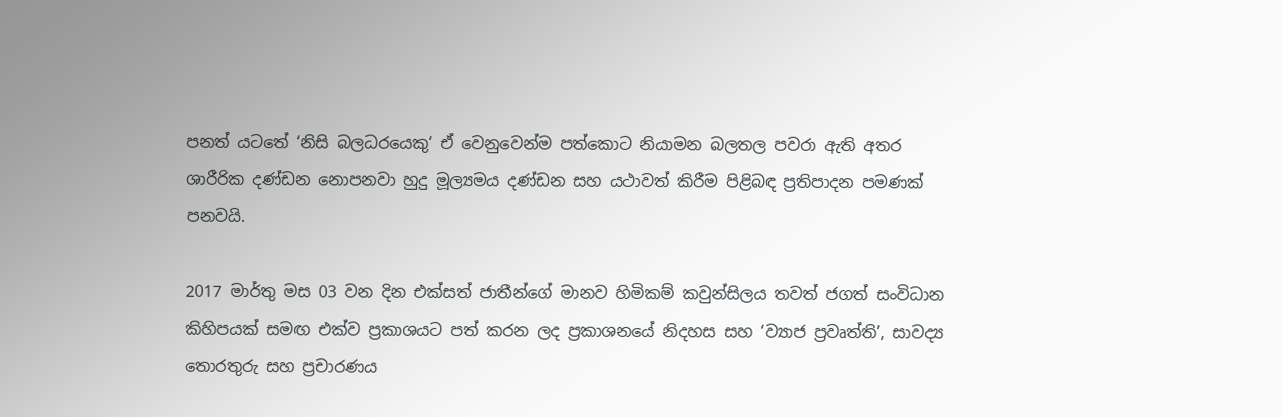පනත් යටතේ ‘නිසි බලධරයෙකු‘ ඒ වෙනුවෙන්ම පත්කොට නියාමන බලතල පවරා ඇති අතර ශාරීරික දණ්ඩන නොපනවා හුදු මූල්‍යමය දණ්ඩන සහ යථාවත් කිරීම පිළිබඳ ප්‍රතිපාදන පමණක් පනවයි.

2017 මාර්තු මස 03 වන දින එක්සත් ජාතීන්ගේ මානව හිමිකම් කවුන්සිලය තවත් ජගත් සංවිධාන කිහිපයක් සමඟ එක්ව ප්‍රකාශයට පත් කරන ලද ප්‍රකාශනයේ නිදහස සහ ‘ව්‍යාජ ප්‍රවෘත්ති’, සාවද්‍ය තොරතුරු සහ ප්‍රචාරණය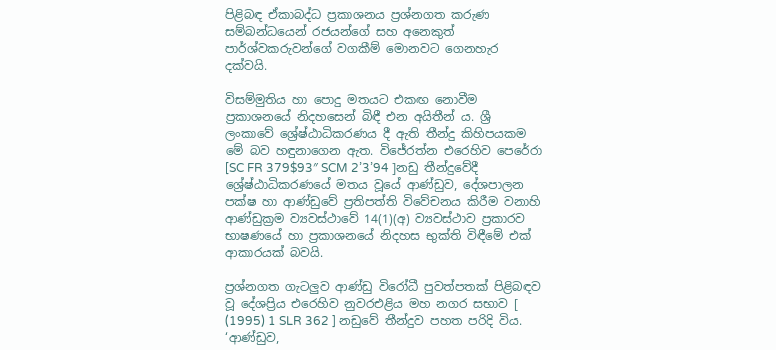පිළිබඳ ඒකාබද්ධ ප්‍රකාශනය ප්‍රශ්නගත කරුණ සම්බන්ධයෙන් රජයන්ගේ සහ අනෙකුත් පාර්ශ්වකරුවන්ගේ වගකීම් මොනවට ගෙනහැර දක්වයි.

විසම්මුතිය හා පොදු මතයට එකඟ නොවීම ප්‍රකාශනයේ නිදහසෙන් බිඳී එන අයිතීන් ය. ශ්‍රී ලංකාවේ ශ්‍රේෂ්ඨාධිකරණය දී ඇති තීන්දු කිහිපයකම මේ බව හඳුනාගෙන ඇත. විජේරත්න එරෙහිව පෙරේරා [SC FR 379$93″ SCM 2’3’94 ]නඩු තීන්දුවේදී ශ්‍රේෂ්ඨාධිකරණයේ මතය වූයේ ආණ්ඩුව, දේශපාලන පක්ෂ හා ආණ්ඩුවේ ප්‍රතිපත්ති විවේචනය කිරීම වනාහි ආණ්ඩුක්‍රම ව්‍යවස්ථාවේ 14(1)(අ) ව්‍යවස්ථාව ප්‍රකාරව භාෂණයේ හා ප්‍රකාශනයේ නිදහස භුක්ති විඳීමේ එක් ආකාරයක් බවයි.

ප්‍රශ්නගත ගැටලු‍ව ආණ්ඩු විරෝධී පුවත්පතක් පිළිබඳව වූ දේශප්‍රිය එරෙහිව නුවරඑළිය මහ නගර සභාව [ (1995) 1 SLR 362 ] නඩුවේ තීන්දුව පහත පරිදි විය. ‘ආණ්ඩුව,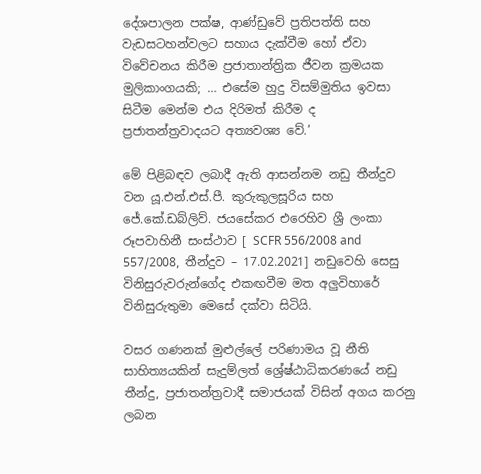දේශපාලන පක්ෂ, ආණ්ඩුවේ ප්‍රතිපත්ති සහ වැඩසටහන්වලට සහාය දැක්වීම හෝ ඒවා විවේචනය කිරීම ප්‍රජාතාන්ත්‍රික ජීවන ක්‍රමයක මුලිකාංගයකි; … එසේම හුදු විසම්මුතිය ඉවසා සිටීම මෙන්ම එය දිරිමත් කිරීම ද ප්‍රජාතන්ත්‍රවාදයට අත්‍යවශ්‍ය වේ.’

මේ පිළිබඳව ලබාදී ඇති ආසන්නම නඩු තීන්දුව වන යූ.එන්.එස්.පී. කුරුකුලසූරිය සහ ජේ.කේ.ඩබ්ලිව්. ජයසේකර එරෙහිව ශ්‍රී ලංකා රූපවාහිනී සංස්ථාව [ SCFR 556/2008 and 557/2008, තීන්දුව – 17.02.2021] නඩුවෙහි සෙසු විනිසුරුවරුන්ගේද එකඟවීම මත අලු‍විහාරේ විනිසුරුතුමා මෙසේ දක්වා සිටියි.

වසර ගණනක් මුළු‍ල්ලේ පරිණාමය වූ නීති සාහිත්‍යයකින් සැදුම්ලත් ශ්‍රේෂ්ඨාධිකරණයේ නඩු තීන්දු, ප්‍රජාතන්ත්‍රවාදී සමාජයක් විසින් අගය කරනු ලබන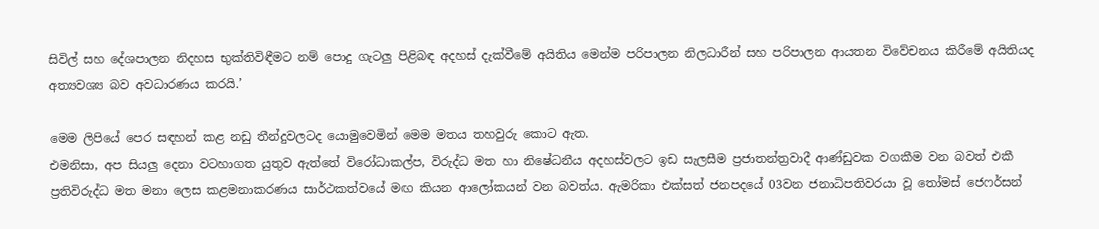සිවිල් සහ දේශපාලන නිදහස භුක්තිවිඳීමට නම් පොදු ගැටලු‍ පිළිබඳ අදහස් දැක්වීමේ අයිතිය මෙන්ම පරිපාලන නිලධාරීන් සහ පරිපාලන ආයතන විවේචනය කිරීමේ අයිතියද අත්‍යවශ්‍ය බව අවධාරණය කරයි.’

මෙම ලිපියේ පෙර සඳහන් කළ නඩු තීන්දුවලටද යොමුවෙමින් මෙම මතය තහවුරු කොට ඇත.
එමනිසා, අප සියලු‍ දෙනා වටහාගත යුතුව ඇත්තේ විරෝධාකල්ප, විරුද්ධ මත හා නිෂේධනීය අදහස්වලට ඉඩ සැලසීම ප්‍රජාතන්ත්‍රවාදී ආණ්ඩුවක වගකීම වන බවත් එකී ප්‍රතිවිරුද්ධ මත මනා ලෙස කළමනාකරණය සාර්ථකත්වයේ මඟ කියන ආලෝකයන් වන බවත්ය. ඇමරිකා එක්සත් ජනපදයේ 03වන ජනාධිපතිවරයා වූ තෝමස් ජෙෆර්සන්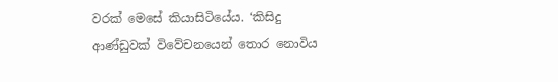වරක් මෙසේ කියාසිටියේය. ‘කිසිදු ආණ්ඩුවක් විවේචනයෙන් තොර නොවිය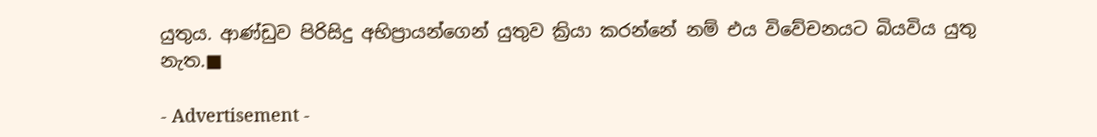යුතුය. ආණ්ඩුව පිරිසිදු අභිප්‍රායන්ගෙන් යුතුව ක්‍රියා කරන්නේ නම් එය විවේචනයට බියවිය යුතු නැත.■

- Advertisement -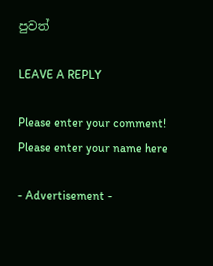පුවත්

LEAVE A REPLY

Please enter your comment!
Please enter your name here

- Advertisement -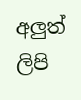අලුත් ලිපි